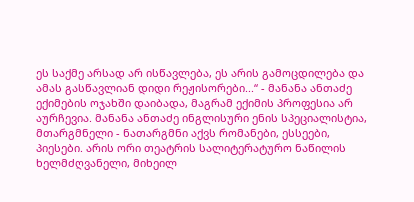ეს საქმე არსად არ ისწავლება, ეს არის გამოცდილება და ამას გასწავლიან დიდი რეჟისორები...“ - მანანა ანთაძე
ექიმების ოჯახში დაიბადა, მაგრამ ექიმის პროფესია არ აურჩევია. მანანა ანთაძე ინგლისური ენის სპეციალისტია, მთარგმნელი - ნათარგმნი აქვს რომანები, ესსეები, პიესები. არის ორი თეატრის სალიტერატურო ნაწილის ხელმძღვანელი, მიხეილ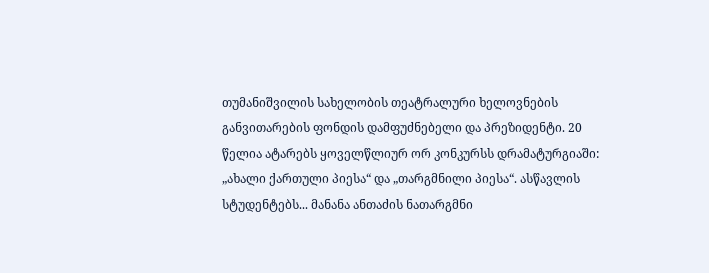თუმანიშვილის სახელობის თეატრალური ხელოვნების განვითარების ფონდის დამფუძნებელი და პრეზიდენტი. 20 წელია ატარებს ყოველწლიურ ორ კონკურსს დრამატურგიაში: „ახალი ქართული პიესა“ და „თარგმნილი პიესა“. ასწავლის სტუდენტებს... მანანა ანთაძის ნათარგმნი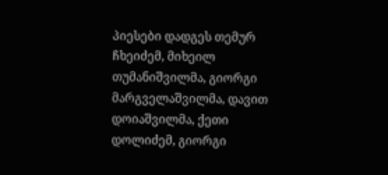პიესები დადგეს თემურ ჩხეიძემ, მიხეილ თუმანიშვილმა, გიორგი მარგველაშვილმა, დავით დოიაშვილმა, ქეთი დოლიძემ, გიორგი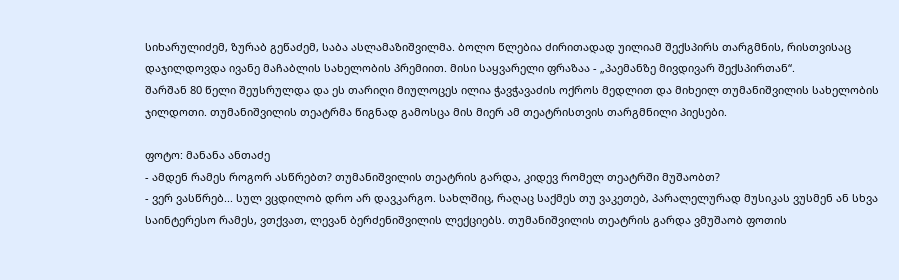სიხარულიძემ, ზურაბ გეწაძემ, საბა ასლამაზიშვილმა. ბოლო წლებია ძირითადად უილიამ შექსპირს თარგმნის, რისთვისაც დაჯილდოვდა ივანე მაჩაბლის სახელობის პრემიით. მისი საყვარელი ფრაზაა - „პაემანზე მივდივარ შექსპირთან“.
შარშან 80 წელი შეუსრულდა და ეს თარიღი მიულოცეს ილია ჭავჭავაძის ოქროს მედლით და მიხეილ თუმანიშვილის სახელობის ჯილდოთი. თუმანიშვილის თეატრმა წიგნად გამოსცა მის მიერ ამ თეატრისთვის თარგმნილი პიესები.

ფოტო: მანანა ანთაძე
- ამდენ რამეს როგორ ასწრებთ? თუმანიშვილის თეატრის გარდა, კიდევ რომელ თეატრში მუშაობთ?
- ვერ ვასწრებ... სულ ვცდილობ დრო არ დავკარგო. სახლშიც, რაღაც საქმეს თუ ვაკეთებ, პარალელურად მუსიკას ვუსმენ ან სხვა საინტერესო რამეს, ვთქვათ, ლევან ბერძენიშვილის ლექციებს. თუმანიშვილის თეატრის გარდა ვმუშაობ ფოთის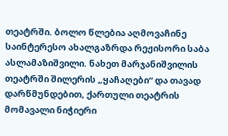თეატრში. ბოლო წლებია აღმოვაჩინე საინტერესო ახალგაზრდა რეჟისორი საბა ასლამაზიშვილი. ნახეთ მარჯანიშვილის თეატრში შილერის „ყაჩაღები“ და თავად დარწმუნდებით, ქართული თეატრის მომავალი ნიჭიერი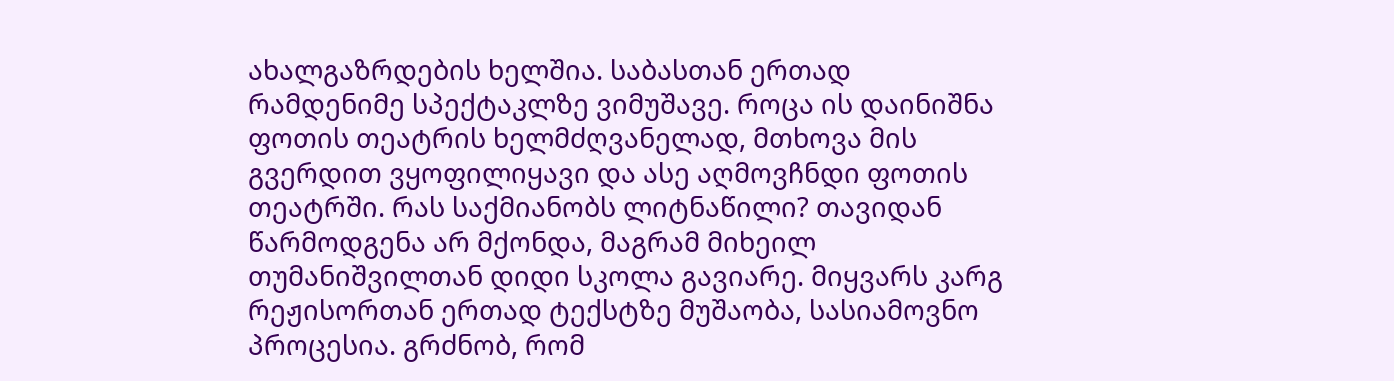ახალგაზრდების ხელშია. საბასთან ერთად რამდენიმე სპექტაკლზე ვიმუშავე. როცა ის დაინიშნა ფოთის თეატრის ხელმძღვანელად, მთხოვა მის გვერდით ვყოფილიყავი და ასე აღმოვჩნდი ფოთის თეატრში. რას საქმიანობს ლიტნაწილი? თავიდან წარმოდგენა არ მქონდა, მაგრამ მიხეილ თუმანიშვილთან დიდი სკოლა გავიარე. მიყვარს კარგ რეჟისორთან ერთად ტექსტზე მუშაობა, სასიამოვნო პროცესია. გრძნობ, რომ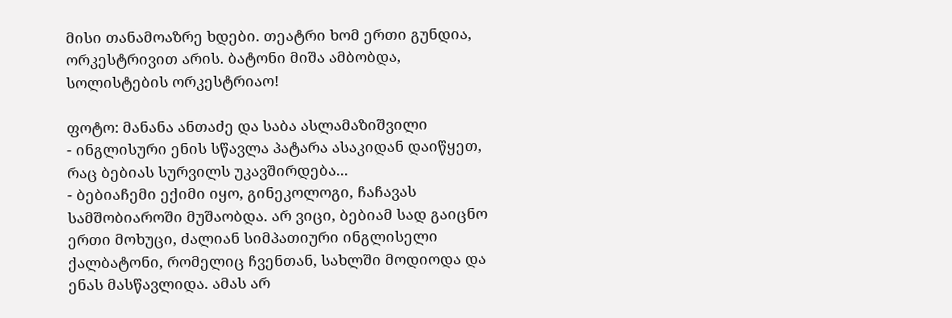მისი თანამოაზრე ხდები. თეატრი ხომ ერთი გუნდია, ორკესტრივით არის. ბატონი მიშა ამბობდა, სოლისტების ორკესტრიაო!

ფოტო: მანანა ანთაძე და საბა ასლამაზიშვილი
- ინგლისური ენის სწავლა პატარა ასაკიდან დაიწყეთ, რაც ბებიას სურვილს უკავშირდება...
- ბებიაჩემი ექიმი იყო, გინეკოლოგი, ჩაჩავას სამშობიაროში მუშაობდა. არ ვიცი, ბებიამ სად გაიცნო ერთი მოხუცი, ძალიან სიმპათიური ინგლისელი ქალბატონი, რომელიც ჩვენთან, სახლში მოდიოდა და ენას მასწავლიდა. ამას არ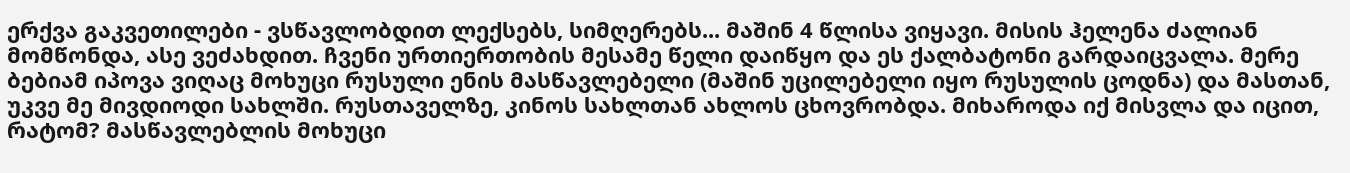ერქვა გაკვეთილები - ვსწავლობდით ლექსებს, სიმღერებს... მაშინ 4 წლისა ვიყავი. მისის ჰელენა ძალიან მომწონდა, ასე ვეძახდით. ჩვენი ურთიერთობის მესამე წელი დაიწყო და ეს ქალბატონი გარდაიცვალა. მერე ბებიამ იპოვა ვიღაც მოხუცი რუსული ენის მასწავლებელი (მაშინ უცილებელი იყო რუსულის ცოდნა) და მასთან, უკვე მე მივდიოდი სახლში. რუსთაველზე, კინოს სახლთან ახლოს ცხოვრობდა. მიხაროდა იქ მისვლა და იცით, რატომ? მასწავლებლის მოხუცი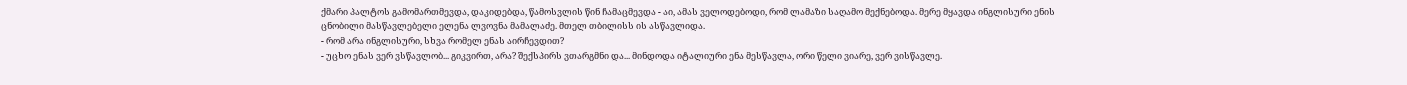ქმარი პალტოს გამომართმევდა, დაკიდებდა, წამოსვლის წინ ჩამაცმევდა - აი, ამას ველოდებოდი, რომ ლამაზი საღამო მექნებოდა. მერე მყავდა ინგლისური ენის ცნობილი მასწავლებელი ელენა ლვოვნა მამალაძე. მთელ თბილისს ის ასწავლიდა.
- რომ არა ინგლისური, სხვა რომელ ენას აირჩევდით?
- უცხო ენას ვერ ვსწავლობ... გიკვირთ, არა? შექსპირს ვთარგმნი და... მინდოდა იტალიური ენა მესწავლა, ორი წელი ვიარე, ვერ ვისწავლე.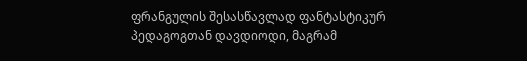ფრანგულის შესასწავლად ფანტასტიკურ პედაგოგთან დავდიოდი, მაგრამ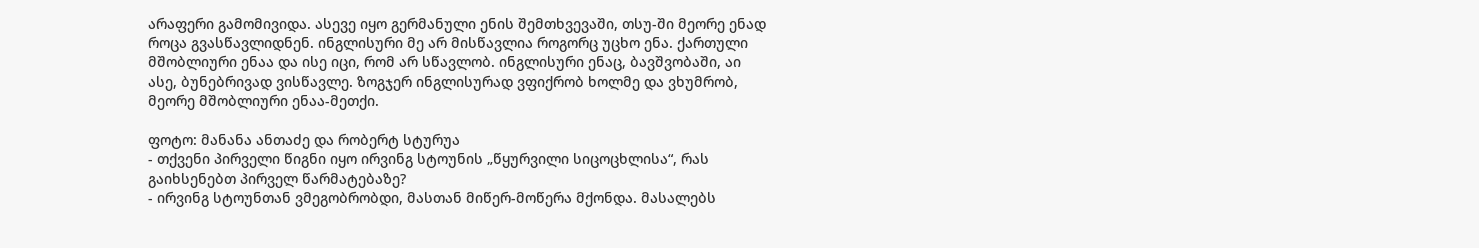არაფერი გამომივიდა. ასევე იყო გერმანული ენის შემთხვევაში, თსუ-ში მეორე ენად როცა გვასწავლიდნენ. ინგლისური მე არ მისწავლია როგორც უცხო ენა. ქართული მშობლიური ენაა და ისე იცი, რომ არ სწავლობ. ინგლისური ენაც, ბავშვობაში, აი ასე, ბუნებრივად ვისწავლე. ზოგჯერ ინგლისურად ვფიქრობ ხოლმე და ვხუმრობ, მეორე მშობლიური ენაა-მეთქი.

ფოტო: მანანა ანთაძე და რობერტ სტურუა
- თქვენი პირველი წიგნი იყო ირვინგ სტოუნის „წყურვილი სიცოცხლისა“, რას გაიხსენებთ პირველ წარმატებაზე?
- ირვინგ სტოუნთან ვმეგობრობდი, მასთან მიწერ-მოწერა მქონდა. მასალებს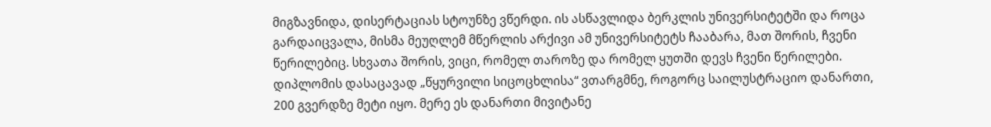მიგზავნიდა, დისერტაციას სტოუნზე ვწერდი. ის ასწავლიდა ბერკლის უნივერსიტეტში და როცა გარდაიცვალა, მისმა მეუღლემ მწერლის არქივი ამ უნივერსიტეტს ჩააბარა, მათ შორის, ჩვენი წერილებიც. სხვათა შორის, ვიცი, რომელ თაროზე და რომელ ყუთში დევს ჩვენი წერილები. დიპლომის დასაცავად „წყურვილი სიცოცხლისა“ ვთარგმნე, როგორც საილუსტრაციო დანართი, 200 გვერდზე მეტი იყო. მერე ეს დანართი მივიტანე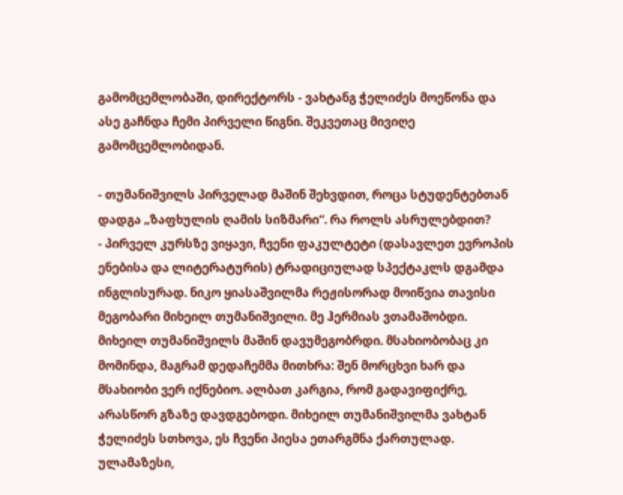გამომცემლობაში, დირექტორს - ვახტანგ ჭელიძეს მოეწონა და ასე გაჩნდა ჩემი პირველი წიგნი. შეკვეთაც მივიღე გამომცემლობიდან.

- თუმანიშვილს პირველად მაშინ შეხვდით, როცა სტუდენტებთან დადგა „ზაფხულის ღამის სიზმარი“. რა როლს ასრულებდით?
- პირველ კურსზე ვიყავი, ჩვენი ფაკულტეტი (დასავლეთ ევროპის ენებისა და ლიტერატურის) ტრადიციულად სპექტაკლს დგამდა ინგლისურად. ნიკო ყიასაშვილმა რეჟისორად მოიწვია თავისი მეგობარი მიხეილ თუმანიშვილი. მე ჰერმიას ვთამაშობდი. მიხეილ თუმანიშვილს მაშინ დავუმეგობრდი. მსახიობობაც კი მომინდა, მაგრამ დედაჩემმა მითხრა: შენ მორცხვი ხარ და მსახიობი ვერ იქნებიო. ალბათ კარგია, რომ გადავიფიქრე, არასწორ გზაზე დავდგებოდი. მიხეილ თუმანიშვილმა ვახტან ჭელიძეს სთხოვა, ეს ჩვენი პიესა ეთარგმნა ქართულად. ულამაზესი,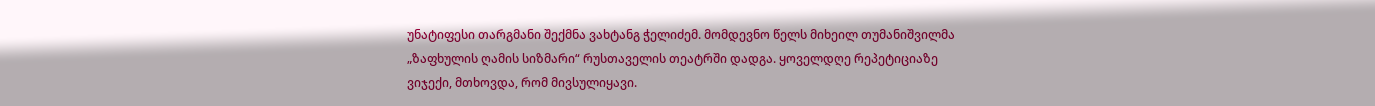უნატიფესი თარგმანი შექმნა ვახტანგ ჭელიძემ. მომდევნო წელს მიხეილ თუმანიშვილმა „ზაფხულის ღამის სიზმარი“ რუსთაველის თეატრში დადგა. ყოველდღე რეპეტიციაზე ვიჯექი, მთხოვდა, რომ მივსულიყავი.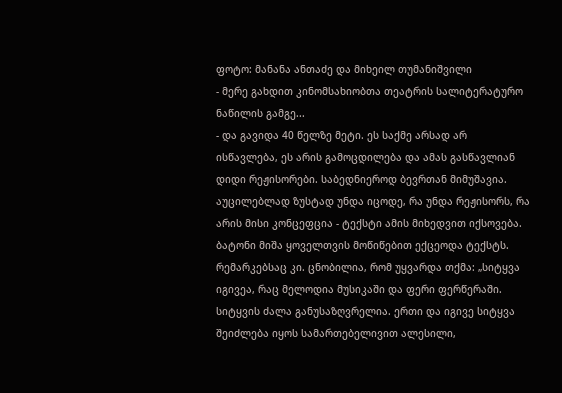ფოტო: მანანა ანთაძე და მიხეილ თუმანიშვილი
- მერე გახდით კინომსახიობთა თეატრის სალიტერატურო ნაწილის გამგე...
- და გავიდა 40 წელზე მეტი. ეს საქმე არსად არ ისწავლება, ეს არის გამოცდილება და ამას გასწავლიან დიდი რეჟისორები. საბედნიეროდ ბევრთან მიმუშავია. აუცილებლად ზუსტად უნდა იცოდე, რა უნდა რეჟისორს, რა არის მისი კონცეფცია - ტექსტი ამის მიხედვით იქსოვება. ბატონი მიშა ყოველთვის მოწიწებით ექცეოდა ტექსტს. რემარკებსაც კი. ცნობილია, რომ უყვარდა თქმა: „სიტყვა იგივეა, რაც მელოდია მუსიკაში და ფერი ფერწერაში. სიტყვის ძალა განუსაზღვრელია. ერთი და იგივე სიტყვა შეიძლება იყოს სამართებელივით ალესილი,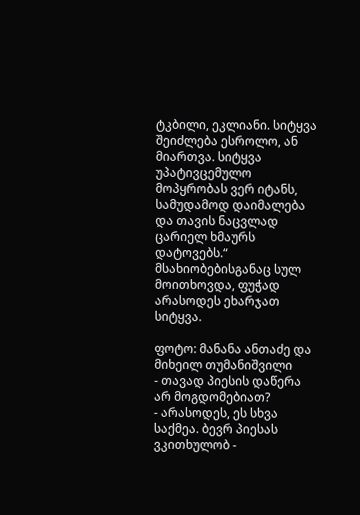ტკბილი, ეკლიანი. სიტყვა შეიძლება ესროლო, ან მიართვა. სიტყვა უპატივცემულო მოპყრობას ვერ იტანს, სამუდამოდ დაიმალება და თავის ნაცვლად ცარიელ ხმაურს დატოვებს.“ მსახიობებისგანაც სულ მოითხოვდა, ფუჭად არასოდეს ეხარჯათ სიტყვა.

ფოტო: მანანა ანთაძე და მიხეილ თუმანიშვილი
- თავად პიესის დაწერა არ მოგდომებიათ?
- არასოდეს, ეს სხვა საქმეა. ბევრ პიესას ვკითხულობ -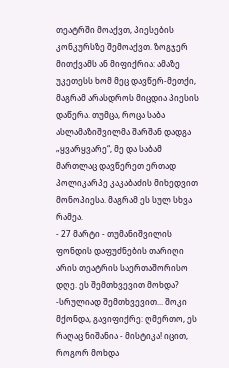თეატრში მოაქვთ, პიესების კონკურსზე შემოაქვთ. ზოგჯერ მითქვამს ან მიფიქრია: ამაზე უკეთესს ხომ მეც დავწერ-მეთქი, მაგრამ არასდროს მიცდია პიესის დაწერა. თუმცა, როცა საბა ასლამაზიშვილმა შარშან დადგა „ყვარყვარე“, მე და საბამ მართლაც დავწერეთ ერთად პოლიკარპე კაკაბაძის მიხედვით მონოპიესა. მაგრამ ეს სულ სხვა რამეა.
- 27 მარტი - თუმანიშვილის ფონდის დაფუძნების თარიღი არის თეატრის საერთაშორისო დღე. ეს შემთხვევით მოხდა?
-სრულიად შემთხვევით... შოკი მქონდა, გავიფიქრე: ღმერთო, ეს რაღაც ნიშანია - მისტიკა! იცით, როგორ მოხდა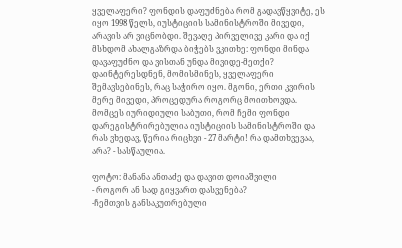ყველაფერი? ფონდის დაფუძნება რომ გადავწყვიტე, ეს იყო 1998 წელს, იუსტიციის სამინისტროში მივედი, არავის არ ვიცნობდი. შევაღე პირველივე კარი და იქ მსხდომ ახალგაზრდა ბიჭებს ვკითხე: ფონდი მინდა დავაფუძნო და ვისთან უნდა მივიდე-მეთქი? დაინტერესდნენ, მომისმინეს, ყველაფერი შემავსებინეს, რაც საჭირო იყო. მგონი, ერთი კვირის მერე მივედი, პროცედურა როგორც მოითხოვდა. მომცეს იურიდიული საბუთი, რომ ჩემი ფონდი დარეგისტრირებულია იუსტიციის სამინისტროში და რას ვხედავ, წერია რიცხვი - 27 მარტი! რა დამთხვევაა, არა? - სასწაულია.

ფოტო: მანანა ანთაძე და დავით დოიაშვილი
- როგორ ან სად გიყვართ დასვენება?
-ჩემთვის განსაკუთრებული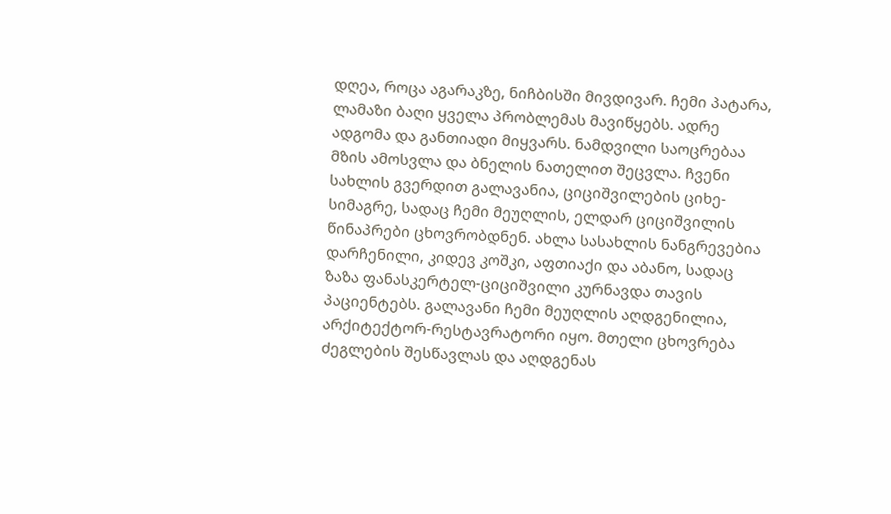დღეა, როცა აგარაკზე, ნიჩბისში მივდივარ. ჩემი პატარა, ლამაზი ბაღი ყველა პრობლემას მავიწყებს. ადრე ადგომა და განთიადი მიყვარს. ნამდვილი საოცრებაა მზის ამოსვლა და ბნელის ნათელით შეცვლა. ჩვენი სახლის გვერდით გალავანია, ციციშვილების ციხე-სიმაგრე, სადაც ჩემი მეუღლის, ელდარ ციციშვილის წინაპრები ცხოვრობდნენ. ახლა სასახლის ნანგრევებია დარჩენილი, კიდევ კოშკი, აფთიაქი და აბანო, სადაც ზაზა ფანასკერტელ-ციციშვილი კურნავდა თავის პაციენტებს. გალავანი ჩემი მეუღლის აღდგენილია, არქიტექტორ-რესტავრატორი იყო. მთელი ცხოვრება ძეგლების შესწავლას და აღდგენას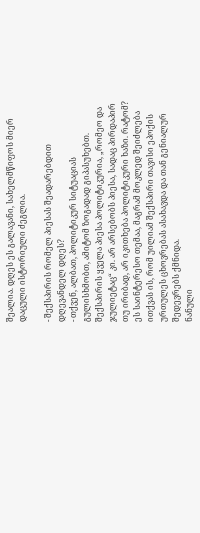შეალია. დღეს ეს გალავანი, სახელმწიფოს მიერ დაცული ისტორიული ძეგლია.

- შექსპირის რომელ პიესას შეადარებდით დღევანდელ დღეს?
- თქვენ, ალბათ, პოლიტიკურ სიტუაციას გულისხმობთ, ამიტომ ზოგადად გიპასუხებთ. შექსპირის ყველა პიესა პოლიტიკურია, „რომეო და ჯულიეტაც“ კი. არ არსებობს პიესა, სადაც პირდაპირ თუ ირიბად, არ იკითხება პოლიტიკური ხაზი. რატომ? ეს საინტერესო თემაა, მაგრამ მოკლედ შეიძლება ითქვას ის, რომ უილიამ შექსპირი თავისი ეპოქის ურთულეს ცხოვრებას ასახავდა და თან გენიალურ შედევრებს ქმნიდა.
ნანული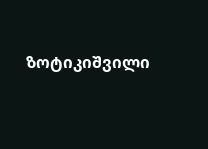ზოტიკიშვილი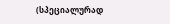(სპეციალურად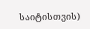საიტისთვის)